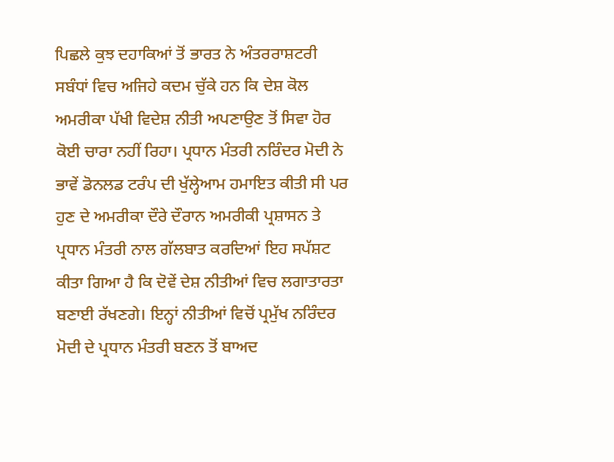ਪਿਛਲੇ ਕੁਝ ਦਹਾਕਿਆਂ ਤੋਂ ਭਾਰਤ ਨੇ ਅੰਤਰਰਾਸ਼ਟਰੀ ਸਬੰਧਾਂ ਵਿਚ ਅਜਿਹੇ ਕਦਮ ਚੁੱਕੇ ਹਨ ਕਿ ਦੇਸ਼ ਕੋਲ ਅਮਰੀਕਾ ਪੱਖੀ ਵਿਦੇਸ਼ ਨੀਤੀ ਅਪਣਾਉਣ ਤੋਂ ਸਿਵਾ ਹੋਰ ਕੋਈ ਚਾਰਾ ਨਹੀਂ ਰਿਹਾ। ਪ੍ਰਧਾਨ ਮੰਤਰੀ ਨਰਿੰਦਰ ਮੋਦੀ ਨੇ ਭਾਵੇਂ ਡੋਨਲਡ ਟਰੰਪ ਦੀ ਖੁੱਲ੍ਹੇਆਮ ਹਮਾਇਤ ਕੀਤੀ ਸੀ ਪਰ ਹੁਣ ਦੇ ਅਮਰੀਕਾ ਦੌਰੇ ਦੌਰਾਨ ਅਮਰੀਕੀ ਪ੍ਰਸ਼ਾਸਨ ਤੇ ਪ੍ਰਧਾਨ ਮੰਤਰੀ ਨਾਲ ਗੱਲਬਾਤ ਕਰਦਿਆਂ ਇਹ ਸਪੱਸ਼ਟ ਕੀਤਾ ਗਿਆ ਹੈ ਕਿ ਦੋਵੇਂ ਦੇਸ਼ ਨੀਤੀਆਂ ਵਿਚ ਲਗਾਤਾਰਤਾ ਬਣਾਈ ਰੱਖਣਗੇ। ਇਨ੍ਹਾਂ ਨੀਤੀਆਂ ਵਿਚੋਂ ਪ੍ਰਮੁੱਖ ਨਰਿੰਦਰ ਮੋਦੀ ਦੇ ਪ੍ਰਧਾਨ ਮੰਤਰੀ ਬਣਨ ਤੋਂ ਬਾਅਦ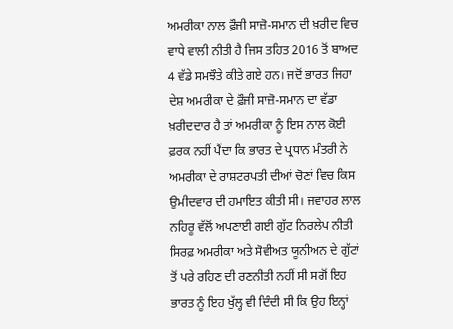ਅਮਰੀਕਾ ਨਾਲ ਫ਼ੌਜੀ ਸਾਜ਼ੋ-ਸਮਾਨ ਦੀ ਖ਼ਰੀਦ ਵਿਚ ਵਾਧੇ ਵਾਲੀ ਨੀਤੀ ਹੈ ਜਿਸ ਤਹਿਤ 2016 ਤੋਂ ਬਾਅਦ 4 ਵੱਡੇ ਸਮਝੌਤੇ ਕੀਤੇ ਗਏ ਹਨ। ਜਦੋਂ ਭਾਰਤ ਜਿਹਾ ਦੇਸ਼ ਅਮਰੀਕਾ ਦੇ ਫ਼ੌਜੀ ਸਾਜ਼ੋ-ਸਮਾਨ ਦਾ ਵੱਡਾ ਖ਼ਰੀਦਦਾਰ ਹੈ ਤਾਂ ਅਮਰੀਕਾ ਨੂੰ ਇਸ ਨਾਲ ਕੋਈ ਫ਼ਰਕ ਨਹੀਂ ਪੈਂਦਾ ਕਿ ਭਾਰਤ ਦੇ ਪ੍ਰਧਾਨ ਮੰਤਰੀ ਨੇ ਅਮਰੀਕਾ ਦੇ ਰਾਸ਼ਟਰਪਤੀ ਦੀਆਂ ਚੋਣਾਂ ਵਿਚ ਕਿਸ ਉਮੀਦਵਾਰ ਦੀ ਹਮਾਇਤ ਕੀਤੀ ਸੀ। ਜਵਾਹਰ ਲਾਲ ਨਹਿਰੂ ਵੱਲੋਂ ਅਪਣਾਈ ਗਈ ਗੁੱਟ ਨਿਰਲੇਪ ਨੀਤੀ ਸਿਰਫ਼ ਅਮਰੀਕਾ ਅਤੇ ਸੋਵੀਅਤ ਯੂਨੀਅਨ ਦੇ ਗੁੱਟਾਂ ਤੋਂ ਪਰੇ ਰਹਿਣ ਦੀ ਰਣਨੀਤੀ ਨਹੀਂ ਸੀ ਸਗੋਂ ਇਹ ਭਾਰਤ ਨੂੰ ਇਹ ਖੁੱਲ੍ਹ ਵੀ ਦਿੰਦੀ ਸੀ ਕਿ ਉਹ ਇਨ੍ਹਾਂ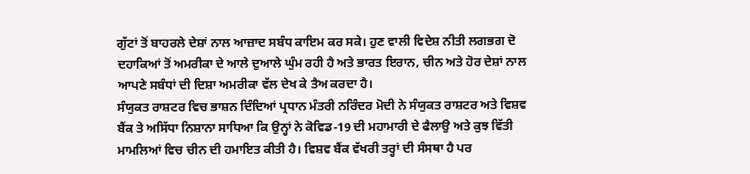ਗੁੱਟਾਂ ਤੋਂ ਬਾਹਰਲੇ ਦੇਸ਼ਾਂ ਨਾਲ ਆਜ਼ਾਦ ਸਬੰਧ ਕਾਇਮ ਕਰ ਸਕੇ। ਹੁਣ ਵਾਲੀ ਵਿਦੇਸ਼ ਨੀਤੀ ਲਗਭਗ ਦੋ ਦਹਾਕਿਆਂ ਤੋਂ ਅਮਰੀਕਾ ਦੇ ਆਲੇ ਦੁਆਲੇ ਘੁੰਮ ਰਹੀ ਹੈ ਅਤੇ ਭਾਰਤ ਇਰਾਨ, ਚੀਨ ਅਤੇ ਹੋਰ ਦੇਸ਼ਾਂ ਨਾਲ ਆਪਣੇ ਸਬੰਧਾਂ ਦੀ ਦਿਸ਼ਾ ਅਮਰੀਕਾ ਵੱਲ ਦੇਖ ਕੇ ਤੈਅ ਕਰਦਾ ਹੈ।
ਸੰਯੁਕਤ ਰਾਸ਼ਟਰ ਵਿਚ ਭਾਸ਼ਨ ਦਿੰਦਿਆਂ ਪ੍ਰਧਾਨ ਮੰਤਰੀ ਨਰਿੰਦਰ ਮੋਦੀ ਨੇ ਸੰਯੁਕਤ ਰਾਸ਼ਟਰ ਅਤੇ ਵਿਸ਼ਵ ਬੈਂਕ ਤੇ ਅਸਿੱਧਾ ਨਿਸ਼ਾਨਾ ਸਾਧਿਆ ਕਿ ਉਨ੍ਹਾਂ ਨੇ ਕੋਵਿਡ-19 ਦੀ ਮਹਾਮਾਰੀ ਦੇ ਫੈਲਾਉ ਅਤੇ ਕੁਝ ਵਿੱਤੀ ਮਾਮਲਿਆਂ ਵਿਚ ਚੀਨ ਦੀ ਹਮਾਇਤ ਕੀਤੀ ਹੈ। ਵਿਸ਼ਵ ਬੈਂਕ ਵੱਖਰੀ ਤਰ੍ਹਾਂ ਦੀ ਸੰਸਥਾ ਹੈ ਪਰ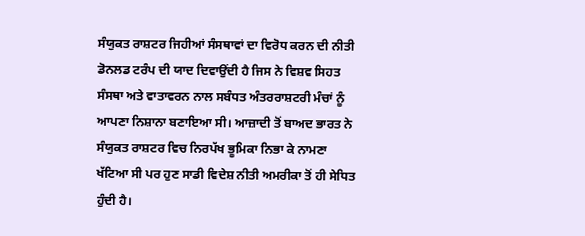ਸੰਯੁਕਤ ਰਾਸ਼ਟਰ ਜਿਹੀਆਂ ਸੰਸਥਾਵਾਂ ਦਾ ਵਿਰੋਧ ਕਰਨ ਦੀ ਨੀਤੀ ਡੋਨਲਡ ਟਰੰਪ ਦੀ ਯਾਦ ਦਿਵਾਉਂਦੀ ਹੈ ਜਿਸ ਨੇ ਵਿਸ਼ਵ ਸਿਹਤ ਸੰਸਥਾ ਅਤੇ ਵਾਤਾਵਰਨ ਨਾਲ ਸਬੰਧਤ ਅੰਤਰਰਾਸ਼ਟਰੀ ਮੰਚਾਂ ਨੂੰ ਆਪਣਾ ਨਿਸ਼ਾਨਾ ਬਣਾਇਆ ਸੀ। ਆਜ਼ਾਦੀ ਤੋਂ ਬਾਅਦ ਭਾਰਤ ਨੇ ਸੰਯੁਕਤ ਰਾਸ਼ਟਰ ਵਿਚ ਨਿਰਪੱਖ ਭੂਮਿਕਾ ਨਿਭਾ ਕੇ ਨਾਮਣਾ ਖੱਟਿਆ ਸੀ ਪਰ ਹੁਣ ਸਾਡੀ ਵਿਦੇਸ਼ ਨੀਤੀ ਅਮਰੀਕਾ ਤੋਂ ਹੀ ਸੇਧਿਤ ਹੁੰਦੀ ਹੈ।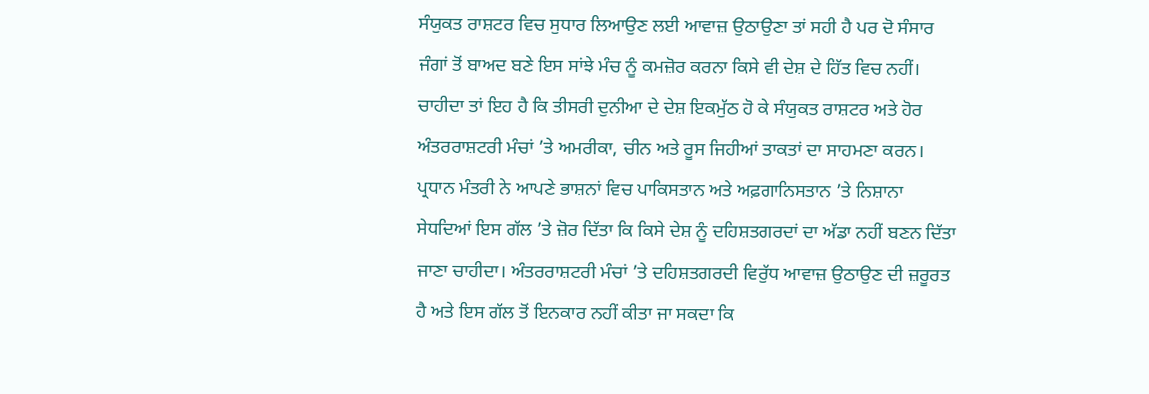ਸੰਯੁਕਤ ਰਾਸ਼ਟਰ ਵਿਚ ਸੁਧਾਰ ਲਿਆਉਣ ਲਈ ਆਵਾਜ਼ ਉਠਾਉਣਾ ਤਾਂ ਸਹੀ ਹੈ ਪਰ ਦੋ ਸੰਸਾਰ ਜੰਗਾਂ ਤੋਂ ਬਾਅਦ ਬਣੇ ਇਸ ਸਾਂਝੇ ਮੰਚ ਨੂੰ ਕਮਜ਼ੋਰ ਕਰਨਾ ਕਿਸੇ ਵੀ ਦੇਸ਼ ਦੇ ਹਿੱਤ ਵਿਚ ਨਹੀਂ। ਚਾਹੀਦਾ ਤਾਂ ਇਹ ਹੈ ਕਿ ਤੀਸਰੀ ਦੁਨੀਆ ਦੇ ਦੇਸ਼ ਇਕਮੁੱਠ ਹੋ ਕੇ ਸੰਯੁਕਤ ਰਾਸ਼ਟਰ ਅਤੇ ਹੋਰ ਅੰਤਰਰਾਸ਼ਟਰੀ ਮੰਚਾਂ ’ਤੇ ਅਮਰੀਕਾ, ਚੀਨ ਅਤੇ ਰੂਸ ਜਿਹੀਆਂ ਤਾਕਤਾਂ ਦਾ ਸਾਹਮਣਾ ਕਰਨ। ਪ੍ਰਧਾਨ ਮੰਤਰੀ ਨੇ ਆਪਣੇ ਭਾਸ਼ਨਾਂ ਵਿਚ ਪਾਕਿਸਤਾਨ ਅਤੇ ਅਫ਼ਗਾਨਿਸਤਾਨ ’ਤੇ ਨਿਸ਼ਾਨਾ ਸੇਧਦਿਆਂ ਇਸ ਗੱਲ ’ਤੇ ਜ਼ੋਰ ਦਿੱਤਾ ਕਿ ਕਿਸੇ ਦੇਸ਼ ਨੂੰ ਦਹਿਸ਼ਤਗਰਦਾਂ ਦਾ ਅੱਡਾ ਨਹੀਂ ਬਣਨ ਦਿੱਤਾ ਜਾਣਾ ਚਾਹੀਦਾ। ਅੰਤਰਰਾਸ਼ਟਰੀ ਮੰਚਾਂ ’ਤੇ ਦਹਿਸ਼ਤਗਰਦੀ ਵਿਰੁੱਧ ਆਵਾਜ਼ ਉਠਾਉਣ ਦੀ ਜ਼ਰੂਰਤ ਹੈ ਅਤੇ ਇਸ ਗੱਲ ਤੋਂ ਇਨਕਾਰ ਨਹੀਂ ਕੀਤਾ ਜਾ ਸਕਦਾ ਕਿ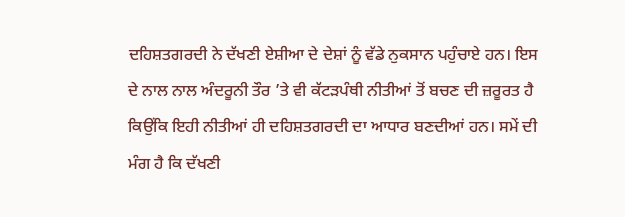ਦਹਿਸ਼ਤਗਰਦੀ ਨੇ ਦੱਖਣੀ ਏਸ਼ੀਆ ਦੇ ਦੇਸ਼ਾਂ ਨੂੰ ਵੱਡੇ ਨੁਕਸਾਨ ਪਹੁੰਚਾਏ ਹਨ। ਇਸ ਦੇ ਨਾਲ ਨਾਲ ਅੰਦਰੂਨੀ ਤੌਰ ’ਤੇ ਵੀ ਕੱਟੜਪੰਥੀ ਨੀਤੀਆਂ ਤੋਂ ਬਚਣ ਦੀ ਜ਼ਰੂਰਤ ਹੈ ਕਿਉਂਕਿ ਇਹੀ ਨੀਤੀਆਂ ਹੀ ਦਹਿਸ਼ਤਗਰਦੀ ਦਾ ਆਧਾਰ ਬਣਦੀਆਂ ਹਨ। ਸਮੇਂ ਦੀ ਮੰਗ ਹੈ ਕਿ ਦੱਖਣੀ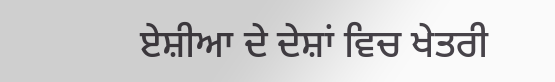ਏਸ਼ੀਆ ਦੇ ਦੇਸ਼ਾਂ ਵਿਚ ਖੇਤਰੀ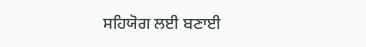ਸਹਿਯੋਗ ਲਈ ਬਣਾਈ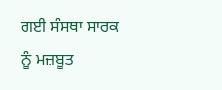ਗਈ ਸੰਸਥਾ ਸਾਰਕ ਨੂੰ ਮਜ਼ਬੂਤ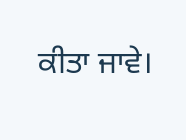ਕੀਤਾ ਜਾਵੇ।